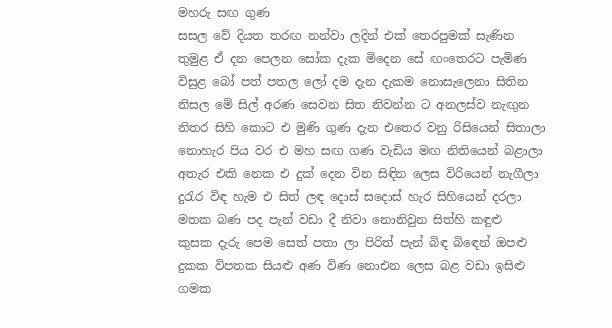මහරු සඟ ගුණ
සසල වේ දියත තරඟ නන්වා ලදින් එක් තෙරපුමක් සැණින
තුමුළ ඒ දන පෙලන සෝක දැක මිදෙන සේ ඟංතෙරට පැමිණ
විසුළ බෝ පත් පතල ලෝ දම දැන දැකම නොසැලෙනා සිතින
නිසල මේ සිල් අරණ සෙවන සිත නිවන්න ට අනලස්ව නැඟුන
නිතර සිහි කොට එ මුණි ගුණ දැන එතෙර වනු රිසියෙන් සිතාලා
නොහැර පිය වර එ මහ සඟ ගණ වැඩිය මඟ නිතියෙන් බළාලා
අතැර එකි නෙක එ දුක් දෙන වින සිඳින ලෙස විරියෙන් නැගීලා
දුරැර විඳ හැම එ සිත් ලඳ දොස් සදොස් හැර සිහියෙන් දරලා
මතක බණ පද පැන් වඩා දී නිවා නොනිවුන සිත්හි කඳුළු
කුසක දැරු පෙම සෙත් පතා ලා පිරිත් පැන් බිඳ බිඳෙන් ඔපළු
දුකක විපතක සියළු අණ විණ නොඑන ලෙස බළ වඩා ඉසිළු
ගමක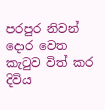පරපුර නිවන් දොර වෙත කැටුව විත් කර දිවිය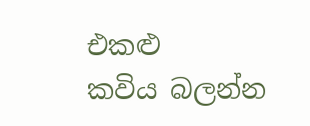එකළු
කවිය බලන්න